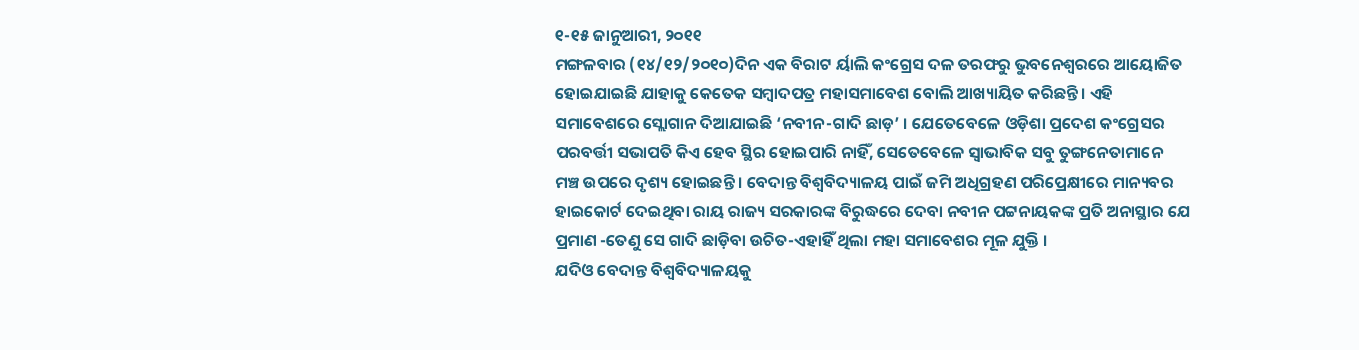୧-୧୫ ଜାନୁଆରୀ, ୨୦୧୧
ମଙ୍ଗଳବାର (୧୪/୧୨/୨୦୧୦)ଦିନ ଏକ ବିରାଟ ର୍ୟାଲି କଂଗ୍ରେସ ଦଳ ତରଫରୁ ଭୁବନେଶ୍ୱରରେ ଆୟୋଜିତ ହୋଇଯାଇଛି ଯାହାକୁ କେତେକ ସମ୍ବାଦପତ୍ର ମହାସମାବେଶ ବୋଲି ଆଖ୍ୟାୟିତ କରିଛନ୍ତି । ଏହି ସମାବେଶରେ ସ୍ଲୋଗାନ ଦିଆଯାଇଛି ‘ନବୀନ-ଗାଦି ଛାଡ଼’ । ଯେତେବେଳେ ଓଡ଼ିଶା ପ୍ରଦେଶ କଂଗ୍ରେସର ପରବର୍ତ୍ତୀ ସଭାପତି କିଏ ହେବ ସ୍ଥିର ହୋଇପାରି ନାହିଁ, ସେତେବେଳେ ସ୍ୱାଭାବିକ ସବୁ ତୁଙ୍ଗନେତାମାନେ ମଞ୍ଚ ଉପରେ ଦୃଶ୍ୟ ହୋଇଛନ୍ତି । ବେଦାନ୍ତ ବିଶ୍ୱବିଦ୍ୟାଳୟ ପାଇଁ ଜମି ଅଧିଗ୍ରହଣ ପରିପ୍ରେକ୍ଷୀରେ ମାନ୍ୟବର ହାଇକୋର୍ଟ ଦେଇଥିବା ରାୟ ରାଜ୍ୟ ସରକାରଙ୍କ ବିରୁଦ୍ଧରେ ଦେବା ନବୀନ ପଟ୍ଟନାୟକଙ୍କ ପ୍ରତି ଅନାସ୍ଥାର ଯେ ପ୍ରମାଣ -ତେଣୁ ସେ ଗାଦି ଛାଡ଼ିବା ଉଚିତ-ଏହାହିଁ ଥିଲା ମହା ସମାବେଶର ମୂଳ ଯୁକ୍ତି ।
ଯଦିଓ ବେଦାନ୍ତ ବିଶ୍ୱବିଦ୍ୟାଳୟକୁ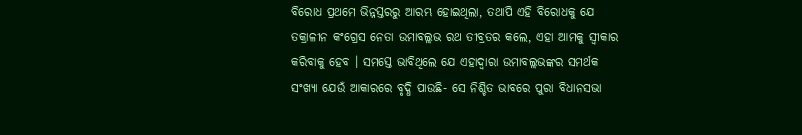ବିରୋଧ ପ୍ରଥମେ ଭିନ୍ନସ୍ତରରୁ ଆରମ୍ଭ ହୋଇଥିଲା, ତଥାପି ଏହି ବିରୋଧକୁ ଯେ ତକ୍ରାଳୀନ କଂଗ୍ରେସ ନେତା ଉମାବଲ୍ଲଭ ରଥ ତୀବ୍ରତର କଲେ, ଏହା ଆମକୁ ସ୍ୱୀକାର କରିବାକୁ ହେବ । ସମସ୍ତେ ଭାବିଥିଲେ ଯେ ଏହାଦ୍ୱାରା ଉମାବଲ୍ଲଭଙ୍କର ସମର୍ଥକ ସଂଖ୍ୟା ଯେଉଁ ଆକାରରେ ବୃଦ୍ଧି ପାଉଛି- ସେ ନିଶ୍ଚିତ ଭାବରେ ପୁରା ବିଧାନସଭା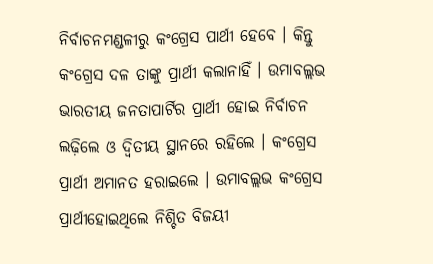ନିର୍ବାଚନମଣ୍ଡଳୀରୁ କଂଗ୍ରେସ ପାର୍ଥୀ ହେବେ । କିନ୍ତୁ କଂଗ୍ରେସ ଦଳ ତାଙ୍କୁ ପ୍ରାର୍ଥୀ କଲାନାହିଁ । ଉମାବଲ୍ଲଭ ଭାରତୀୟ ଜନତାପାର୍ଟିର ପ୍ରାର୍ଥୀ ହୋଇ ନିର୍ବାଚନ ଲଢ଼ିଲେ ଓ ଦ୍ୱିତୀୟ ସ୍ଥାନରେ ରହିଲେ । କଂଗ୍ରେସ ପ୍ରାର୍ଥୀ ଅମାନତ ହରାଇଲେ । ଉମାବଲ୍ଲଭ କଂଗ୍ରେସ ପ୍ରାର୍ଥୀହୋଇଥିଲେ ନିଶ୍ଚିତ ବିଜୟୀ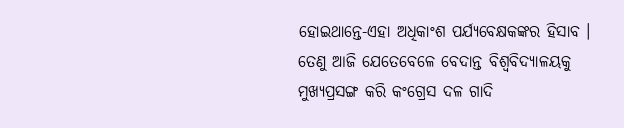ହୋଇଥାନ୍ତେ-ଏହା ଅଧିକାଂଶ ପର୍ଯ୍ୟବେକ୍ଷକଙ୍କର ହିସାବ । ତେଣୁ ଆଜି ଯେତେବେଳେ ବେଦାନ୍ତ ବିଶ୍ୱବିଦ୍ୟାଳୟକୁ ମୁଖ୍ୟପ୍ରସଙ୍ଗ କରି କଂଗ୍ରେସ ଦଳ ଗାଦି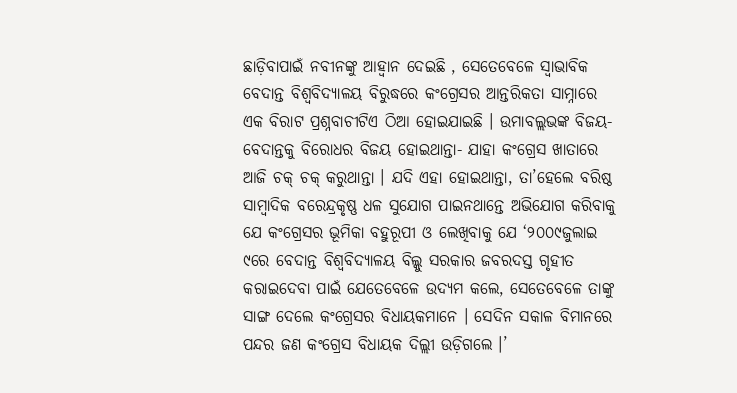ଛାଡ଼ିବାପାଇଁ ନବୀନଙ୍କୁ ଆହ୍ୱାନ ଦେଇଛି , ସେତେବେଳେ ସ୍ୱାଭାବିକ ବେଦାନ୍ତ ବିଶ୍ୱବିଦ୍ୟାଳୟ ବିରୁଦ୍ଧରେ କଂଗ୍ରେସର ଆନ୍ତରିକତା ସାମ୍ନାରେ ଏକ ବିରାଟ ପ୍ରଶ୍ନବାଚୀଟିଏ ଠିଆ ହୋଇଯାଇଛି । ଉମାବଲ୍ଲଭଙ୍କ ବିଜୟ-ବେଦାନ୍ତକୁ ବିରୋଧର ବିଜୟ ହୋଇଥାନ୍ତା- ଯାହା କଂଗ୍ରେସ ଖାତାରେ ଆଜି ଚକ୍ ଚକ୍ କରୁଥାନ୍ତା । ଯଦି ଏହା ହୋଇଥାନ୍ତା, ତା’ହେଲେ ବରିଷ୍ଠ ସାମ୍ବାଦିକ ବରେନ୍ଦ୍ରକୃଷ୍ଣ ଧଳ ସୁଯୋଗ ପାଇନଥାନ୍ତେ ଅଭିଯୋଗ କରିବାକୁ ଯେ କଂଗ୍ରେସର ଭୂମିକା ବହୁରୂପୀ ଓ ଲେଖିବାକୁ ଯେ ‘୨୦୦୯ଜୁଲାଇ ୯ରେ ବେଦାନ୍ତ ବିଶ୍ୱବିଦ୍ୟାଳୟ ବିଲ୍କୁ ସରକାର ଜବରଦସ୍ତ ଗୃହୀତ କରାଇଦେବା ପାଇଁ ଯେତେବେଳେ ଉଦ୍ୟମ କଲେ, ସେତେବେଳେ ତାଙ୍କୁ ସାଙ୍ଗ ଦେଲେ କଂଗ୍ରେସର ବିଧାୟକମାନେ । ସେଦିନ ସକାଳ ବିମାନରେ ପନ୍ଦର ଜଣ କଂଗ୍ରେସ ବିଧାୟକ ଦିଲ୍ଲୀ ଉଡ଼ିଗଲେ ।’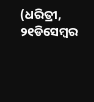(ଧରିତ୍ରୀ, ୨୧ଡିସେମ୍ବର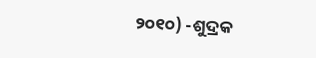୨୦୧୦) -ଶୁଦ୍ରକ